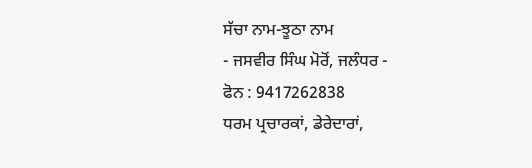ਸੱਚਾ ਨਾਮ-ਝੂਠਾ ਨਾਮ
- ਜਸਵੀਰ ਸਿੰਘ ਮੋਰੋਂ, ਜਲੰਧਰ -
ਫੋਨ : 9417262838
ਧਰਮ ਪ੍ਰਚਾਰਕਾਂ, ਡੇਰੇਦਾਰਾਂ,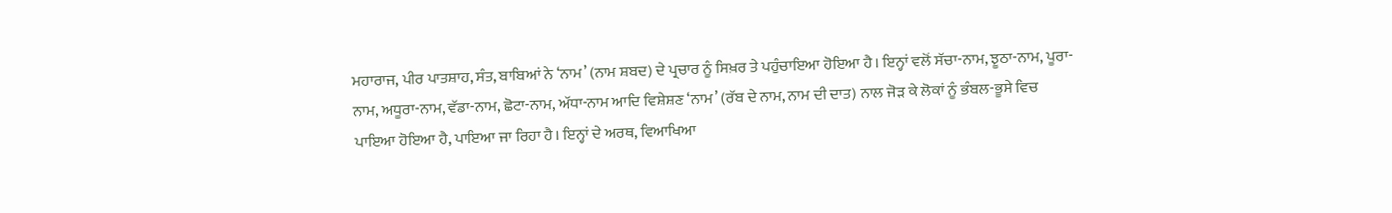ਮਹਾਰਾਜ, ਪੀਰ ਪਾਤਸ਼ਾਹ, ਸੰਤ, ਬਾਬਿਆਂ ਨੇ ‘ਨਾਮ’ (ਨਾਮ ਸ਼ਬਦ) ਦੇ ਪ੍ਰਚਾਰ ਨੂੰ ਸਿਖ਼ਰ ਤੇ ਪਹੁੰਚਾਇਆ ਹੋਇਆ ਹੈ। ਇਨ੍ਹਾਂ ਵਲੋਂ ਸੱਚਾ-ਨਾਮ, ਝੂਠਾ-ਨਾਮ, ਪੂਰਾ-ਨਾਮ, ਅਧੂਰਾ-ਨਾਮ, ਵੱਡਾ-ਨਾਮ, ਛੋਟਾ-ਨਾਮ, ਅੱਧਾ-ਨਾਮ ਆਦਿ ਵਿਸ਼ੇਸ਼ਣ ‘ਨਾਮ’ (ਰੱਬ ਦੇ ਨਾਮ, ਨਾਮ ਦੀ ਦਾਤ) ਨਾਲ ਜੋੜ ਕੇ ਲੋਕਾਂ ਨੂੰ ਭੰਬਲ-ਭੂਸੇ ਵਿਚ ਪਾਇਆ ਹੋਇਆ ਹੈ, ਪਾਇਆ ਜਾ ਰਿਹਾ ਹੈ। ਇਨ੍ਹਾਂ ਦੇ ਅਰਥ, ਵਿਆਖਿਆ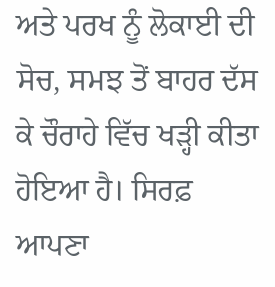ਅਤੇ ਪਰਖ ਨੂੰ ਲੋਕਾਈ ਦੀ ਸੋਚ, ਸਮਝ ਤੋਂ ਬਾਹਰ ਦੱਸ ਕੇ ਚੌਰਾਹੇ ਵਿੱਚ ਖੜ੍ਹੀ ਕੀਤਾ ਹੋਇਆ ਹੈ। ਸਿਰਫ਼ ਆਪਣਾ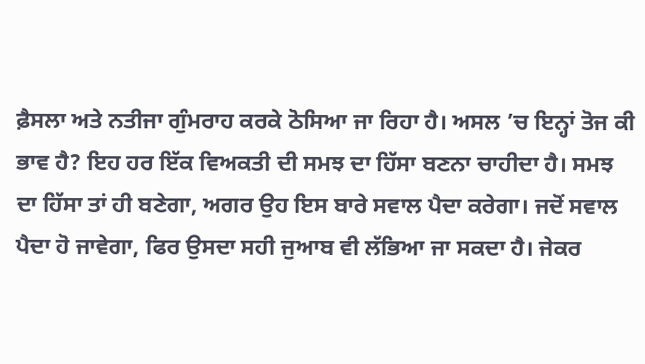ਫ਼ੈਸਲਾ ਅਤੇ ਨਤੀਜਾ ਗੁੰਮਰਾਹ ਕਰਕੇ ਠੋਸਿਆ ਜਾ ਰਿਹਾ ਹੈ। ਅਸਲ ’ਚ ਇਨ੍ਹਾਂ ਤੋਜ ਕੀ ਭਾਵ ਹੈ? ਇਹ ਹਰ ਇੱਕ ਵਿਅਕਤੀ ਦੀ ਸਮਝ ਦਾ ਹਿੱਸਾ ਬਣਨਾ ਚਾਹੀਦਾ ਹੈ। ਸਮਝ ਦਾ ਹਿੱਸਾ ਤਾਂ ਹੀ ਬਣੇਗਾ, ਅਗਰ ਉਹ ਇਸ ਬਾਰੇ ਸਵਾਲ ਪੈਦਾ ਕਰੇਗਾ। ਜਦੋਂ ਸਵਾਲ ਪੈਦਾ ਹੋ ਜਾਵੇਗਾ, ਫਿਰ ਉਸਦਾ ਸਹੀ ਜੁਆਬ ਵੀ ਲੱਭਿਆ ਜਾ ਸਕਦਾ ਹੈ। ਜੇਕਰ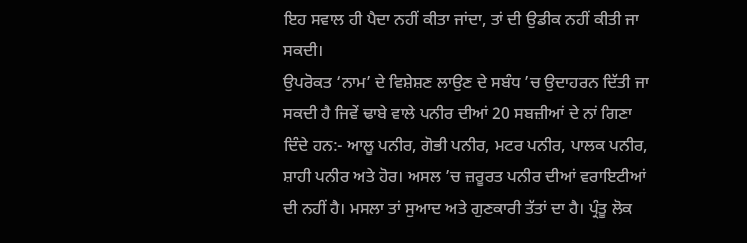ਇਹ ਸਵਾਲ ਹੀ ਪੈਦਾ ਨਹੀਂ ਕੀਤਾ ਜਾਂਦਾ, ਤਾਂ ਦੀ ਉਡੀਕ ਨਹੀਂ ਕੀਤੀ ਜਾ ਸਕਦੀ।
ਉਪਰੋਕਤ ‘ਨਾਮ’ ਦੇ ਵਿਸ਼ੇਸ਼ਣ ਲਾਉਣ ਦੇ ਸਬੰਧ ’ਚ ਉਦਾਹਰਨ ਦਿੱਤੀ ਜਾ ਸਕਦੀ ਹੈ ਜਿਵੇਂ ਢਾਬੇ ਵਾਲੇ ਪਨੀਰ ਦੀਆਂ 20 ਸਬਜ਼ੀਆਂ ਦੇ ਨਾਂ ਗਿਣਾ ਦਿੰਦੇ ਹਨ:- ਆਲੂ ਪਨੀਰ, ਗੋਭੀ ਪਨੀਰ, ਮਟਰ ਪਨੀਰ, ਪਾਲਕ ਪਨੀਰ, ਸ਼ਾਹੀ ਪਨੀਰ ਅਤੇ ਹੋਰ। ਅਸਲ ’ਚ ਜ਼ਰੂਰਤ ਪਨੀਰ ਦੀਆਂ ਵਰਾਇਟੀਆਂ ਦੀ ਨਹੀਂ ਹੈ। ਮਸਲਾ ਤਾਂ ਸੁਆਦ ਅਤੇ ਗੁਣਕਾਰੀ ਤੱਤਾਂ ਦਾ ਹੈ। ਪ੍ਰੰਤੂ ਲੋਕ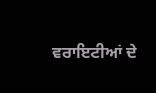ਵਰਾਇਟੀਆਂ ਦੇ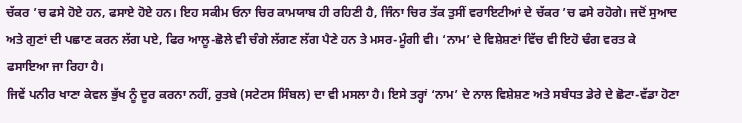ਚੱਕਰ ’ਚ ਫਸੇ ਹੋਏ ਹਨ, ਫਸਾਏ ਹੋਏ ਹਨ। ਇਹ ਸਕੀਮ ਓਨਾ ਚਿਰ ਕਾਮਯਾਬ ਹੀ ਰਹਿਣੀ ਹੈ, ਜਿੰਨਾ ਚਿਰ ਤੱਕ ਤੁਸੀਂ ਵਰਾਇਟੀਆਂ ਦੇ ਚੱਕਰ ’ਚ ਫਸੇ ਰਹੋਗੇ। ਜਦੋਂ ਸੁਆਦ ਅਤੇ ਗੁਣਾਂ ਦੀ ਪਛਾਣ ਕਰਨ ਲੱਗ ਪਏ, ਫਿਰ ਆਲੂ-ਛੋਲੇ ਵੀ ਚੰਗੇ ਲੱਗਣ ਲੱਗ ਪੈਣੇ ਹਨ ਤੇ ਮਸਰ-ਮੂੰਗੀ ਵੀ। ‘ਨਾਮ’ ਦੇ ਵਿਸ਼ੇਸ਼ਣਾਂ ਵਿੱਚ ਵੀ ਇਹੋ ਢੰਗ ਵਰਤ ਕੇ ਫਸਾਇਆ ਜਾ ਰਿਹਾ ਹੈ।
ਜਿਵੇਂ ਪਨੀਰ ਖਾਣਾ ਕੇਵਲ ਭੁੱਖ ਨੂੰ ਦੂਰ ਕਰਨਾ ਨਹੀਂ, ਰੁਤਬੇ (ਸਟੇਟਸ ਸਿੰਬਲ) ਦਾ ਵੀ ਮਸਲਾ ਹੈ। ਇਸੇ ਤਰ੍ਹਾਂ ‘ਨਾਮ’ ਦੇ ਨਾਲ ਵਿਸ਼ੇਸ਼ਣ ਅਤੇ ਸਬੰਧਤ ਡੇਰੇ ਦੇ ਛੋਟਾ-ਵੱਡਾ ਹੋਣਾ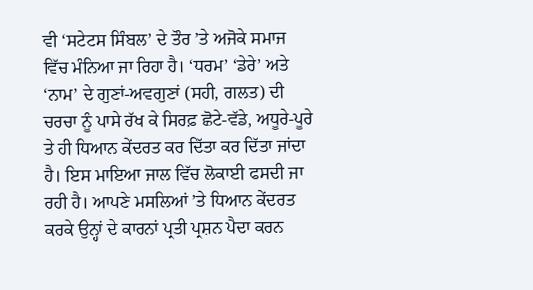ਵੀ ‘ਸਟੇਟਸ ਸਿੰਬਲ’ ਦੇ ਤੌਰ ’ਤੇ ਅਜੋਕੇ ਸਮਾਜ ਵਿੱਚ ਮੰਨਿਆ ਜਾ ਰਿਹਾ ਹੈ। ‘ਧਰਮ’ ‘ਡੇਰੇ’ ਅਤੇ ‘ਨਾਮ’ ਦੇ ਗੁਣਾਂ-ਅਵਗੁਣਾਂ (ਸਹੀ, ਗਲਤ) ਦੀ ਚਰਚਾ ਨੂੰ ਪਾਸੇ ਰੱਖ ਕੇ ਸਿਰਫ਼ ਛੋਟੇ-ਵੱਡੇ, ਅਧੂਰੇ-ਪੂਰੇ ਤੇ ਹੀ ਧਿਆਨ ਕੇਂਦਰਤ ਕਰ ਦਿੱਤਾ ਕਰ ਦਿੱਤਾ ਜਾਂਦਾ ਹੈ। ਇਸ ਮਾਇਆ ਜਾਲ ਵਿੱਚ ਲੋਕਾਈ ਫਸਦੀ ਜਾ ਰਹੀ ਹੈ। ਆਪਣੇ ਮਸਲਿਆਂ ’ਤੇ ਧਿਆਨ ਕੇਂਦਰਤ ਕਰਕੇ ਉਨ੍ਹਾਂ ਦੇ ਕਾਰਨਾਂ ਪ੍ਰਤੀ ਪ੍ਰਸ਼ਨ ਪੈਦਾ ਕਰਨ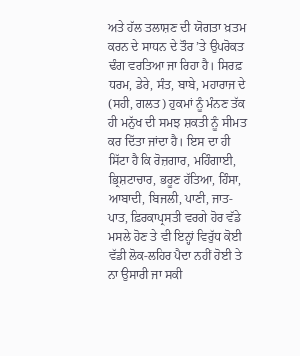ਅਤੇ ਹੱਲ ਤਲਾਸ਼ਣ ਦੀ ਯੋਗਤਾ ਖ਼ਤਮ ਕਰਨ ਦੇ ਸਾਧਨ ਦੇ ਤੌਰ ’ਤੇ ਉਪਰੋਕਤ ਢੰਗ ਵਰਤਿਆ ਜਾ ਰਿਹਾ ਹੈ। ਸਿਰਫ਼ ਧਰਮ, ਡੇਰੇ, ਸੰਤ, ਬਾਬੇ, ਮਹਾਰਾਜ ਦੇ (ਸਹੀ, ਗਲਤ) ਹੁਕਮਾਂ ਨੂੰ ਮੰਨਣ ਤੱਕ ਹੀ ਮਨੁੱਖ ਦੀ ਸਮਝ ਸ਼ਕਤੀ ਨੂੰ ਸੀਮਤ ਕਰ ਦਿੱਤਾ ਜਾਂਦਾ ਹੈ। ਇਸ ਦਾ ਹੀ ਸਿੱਟਾ ਹੈ ਕਿ ਰੋਜ਼ਗਾਰ, ਮਹਿੰਗਾਈ, ਭ੍ਰਿਸ਼ਟਾਚਾਰ, ਭਰੂਣ ਹੱਤਿਆ, ਹਿੰਸਾ, ਆਬਾਦੀ, ਬਿਜਲੀ, ਪਾਣੀ, ਜਾਤ-ਪਾਤ, ਫ਼ਿਰਕਾਪ੍ਰਸਤੀ ਵਰਗੇ ਹੋਰ ਵੱਡੇ ਮਸਲੇ ਹੋਣ ਤੇ ਵੀ ਇਨ੍ਹਾਂ ਵਿਰੁੱਧ ਕੋਈ ਵੱਡੀ ਲੋਕ-ਲਹਿਰ ਪੈਦਾ ਨਹੀਂ ਹੋਈ ਤੇ ਨਾ ਉਸਾਰੀ ਜਾ ਸਕੀ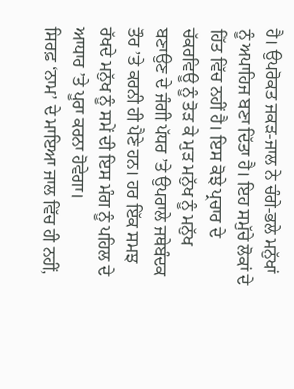ਹੈ। ਉਪਰੋਕਤ ਜਕੜ-ਜਾਲ ਨੇ ਚੰਗੇ-ਭਲੇ ਮਨੁੱਖਾਂ ਨੂੰ ਅਪਾਹਿਜ ਬਣਾ ਦਿੱਤਾ ਹੈ। ਇਹ ਸਮੁੱਚੇ ਲੋਕਾਂ ਦੇ ਹਿੱਤ ਵਿੱਚ ਨਹੀਂ ਹੈ। ਇਸ ਕੋਝੇ ਪ੍ਰਚਾਰ ਦੇ ਚੱਕਰਵਿਊ ਨੂੰ ਤੋੜ ਕੇ ਮੁੜ ਮਨੁੱਖ ਨੂੰ ਮਨੁੱਖ ਬਣਾਉਣ ਦੇ ਜੰਗੀ ਪੱਧਰ ’ਤੇ ਉਪਰਾਲੇ ਜਥੇਬੰਦਕ ਤੌਰ ’ਤੇ ਕਰਨੀ ਹੀ ਪੈਣੇ ਹਨ। ਹਰ ਇੱਕ ਸਮਝ ਰੱਖਦੇ ਮਨੁੱਖ ਨੂੰ ਸਮੇਂ ਦੀ ਇਸ ਮੰਗ ਨੂੰ ਪਹਿਲ ਦੇ ਆਧਾਰ ’ਤੇ ਪੂਰਾ ਕਰਨਾ ਹੋਵੇਗਾ।
ਸਿਰਫ਼ ‘ਨਾਮ’ ਦੇ ਮਾਇਆ ਜਾਲ ਵਿੱਚ ਹੀ ਨਹੀਂ,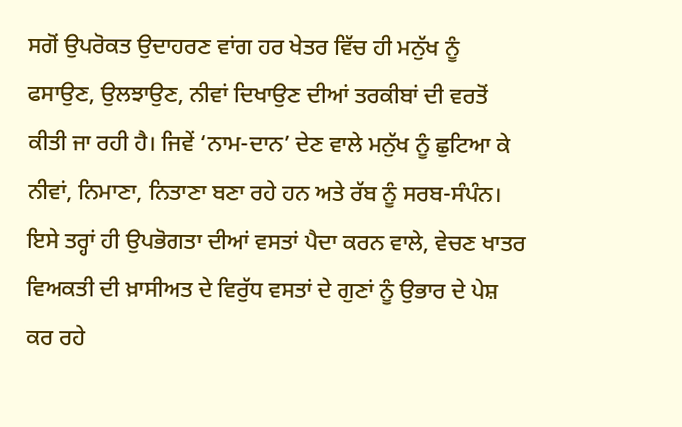ਸਗੋਂ ਉਪਰੋਕਤ ਉਦਾਹਰਣ ਵਾਂਗ ਹਰ ਖੇਤਰ ਵਿੱਚ ਹੀ ਮਨੁੱਖ ਨੂੰ ਫਸਾਉਣ, ਉਲਝਾਉਣ, ਨੀਵਾਂ ਦਿਖਾਉਣ ਦੀਆਂ ਤਰਕੀਬਾਂ ਦੀ ਵਰਤੋਂ ਕੀਤੀ ਜਾ ਰਹੀ ਹੈ। ਜਿਵੇਂ ‘ਨਾਮ-ਦਾਨ’ ਦੇਣ ਵਾਲੇ ਮਨੁੱਖ ਨੂੰ ਛੁਟਿਆ ਕੇ ਨੀਵਾਂ, ਨਿਮਾਣਾ, ਨਿਤਾਣਾ ਬਣਾ ਰਹੇ ਹਨ ਅਤੇ ਰੱਬ ਨੂੰ ਸਰਬ-ਸੰਪੰਨ। ਇਸੇ ਤਰ੍ਹਾਂ ਹੀ ਉਪਭੋਗਤਾ ਦੀਆਂ ਵਸਤਾਂ ਪੈਦਾ ਕਰਨ ਵਾਲੇ, ਵੇਚਣ ਖਾਤਰ ਵਿਅਕਤੀ ਦੀ ਖ਼ਾਸੀਅਤ ਦੇ ਵਿਰੁੱਧ ਵਸਤਾਂ ਦੇ ਗੁਣਾਂ ਨੂੰ ਉਭਾਰ ਦੇ ਪੇਸ਼ ਕਰ ਰਹੇ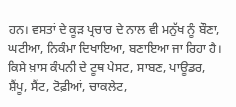ਹਨ। ਵਸਤਾਂ ਦੇ ਕੂੜ ਪ੍ਰਚਾਰ ਦੇ ਨਾਲ ਵੀ ਮਨੁੱਖ ਨੂੰ ਬੌਣਾ, ਘਟੀਆ, ਨਿਕੰਮਾ ਦਿਖਾਇਆ, ਬਣਾਇਆ ਜਾ ਰਿਹਾ ਹੈ। ਕਿਸੇ ਖ਼ਾਸ ਕੰਪਨੀ ਦੇ ਟੂਥ ਪੇਸਟ, ਸਾਬਣ, ਪਾਊਡਰ, ਸ਼ੈਂਪੂ, ਸੈਂਟ, ਟੋਫ਼ੀਆਂ, ਚਾਕਲੇਟ,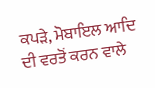ਕਪੜੇ, ਮੋਬਾਇਲ ਆਦਿ ਦੀ ਵਰਤੋਂ ਕਰਨ ਵਾਲੇ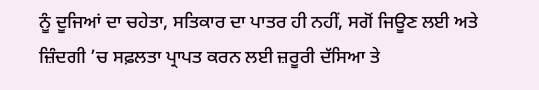ਨੂੰ ਦੂਜਿਆਂ ਦਾ ਚਹੇਤਾ, ਸਤਿਕਾਰ ਦਾ ਪਾਤਰ ਹੀ ਨਹੀਂ, ਸਗੋਂ ਜਿਊਣ ਲਈ ਅਤੇ ਜ਼ਿੰਦਗੀ ’ਚ ਸਫ਼ਲਤਾ ਪ੍ਰਾਪਤ ਕਰਨ ਲਈ ਜ਼ਰੂਰੀ ਦੱਸਿਆ ਤੇ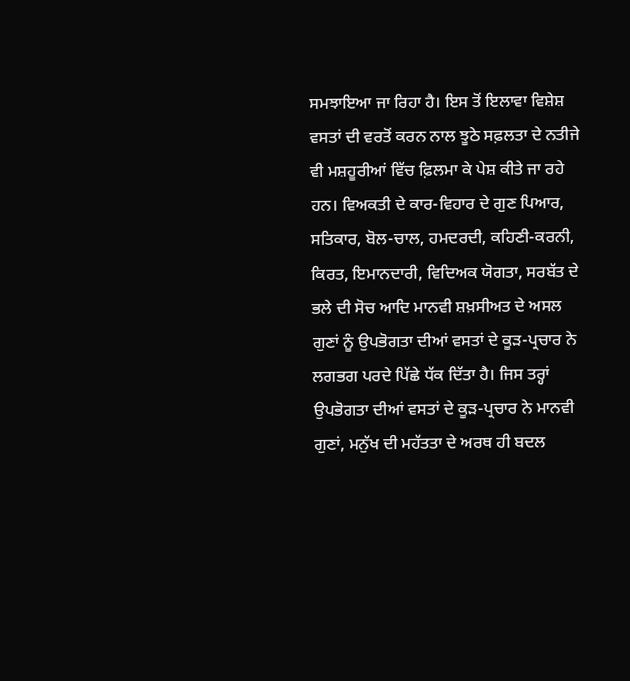ਸਮਝਾਇਆ ਜਾ ਰਿਹਾ ਹੈ। ਇਸ ਤੋਂ ਇਲਾਵਾ ਵਿਸ਼ੇਸ਼ ਵਸਤਾਂ ਦੀ ਵਰਤੋਂ ਕਰਨ ਨਾਲ ਝੂਠੇ ਸਫ਼ਲਤਾ ਦੇ ਨਤੀਜੇ ਵੀ ਮਸ਼ਹੂਰੀਆਂ ਵਿੱਚ ਫ਼ਿਲਮਾ ਕੇ ਪੇਸ਼ ਕੀਤੇ ਜਾ ਰਹੇ ਹਨ। ਵਿਅਕਤੀ ਦੇ ਕਾਰ-ਵਿਹਾਰ ਦੇ ਗੁਣ ਪਿਆਰ, ਸਤਿਕਾਰ, ਬੋਲ-ਚਾਲ, ਹਮਦਰਦੀ, ਕਹਿਣੀ-ਕਰਨੀ, ਕਿਰਤ, ਇਮਾਨਦਾਰੀ, ਵਿਦਿਅਕ ਯੋਗਤਾ, ਸਰਬੱਤ ਦੇ ਭਲੇ ਦੀ ਸੋਚ ਆਦਿ ਮਾਨਵੀ ਸ਼ਖ਼ਸੀਅਤ ਦੇ ਅਸਲ ਗੁਣਾਂ ਨੂੰ ਉਪਭੋਗਤਾ ਦੀਆਂ ਵਸਤਾਂ ਦੇ ਕੂੜ-ਪ੍ਰਚਾਰ ਨੇ ਲਗਭਗ ਪਰਦੇ ਪਿੱਛੇ ਧੱਕ ਦਿੱਤਾ ਹੈ। ਜਿਸ ਤਰ੍ਹਾਂ ਉਪਭੋਗਤਾ ਦੀਆਂ ਵਸਤਾਂ ਦੇ ਕੂੜ-ਪ੍ਰਚਾਰ ਨੇ ਮਾਨਵੀ ਗੁਣਾਂ, ਮਨੁੱਖ ਦੀ ਮਹੱਤਤਾ ਦੇ ਅਰਥ ਹੀ ਬਦਲ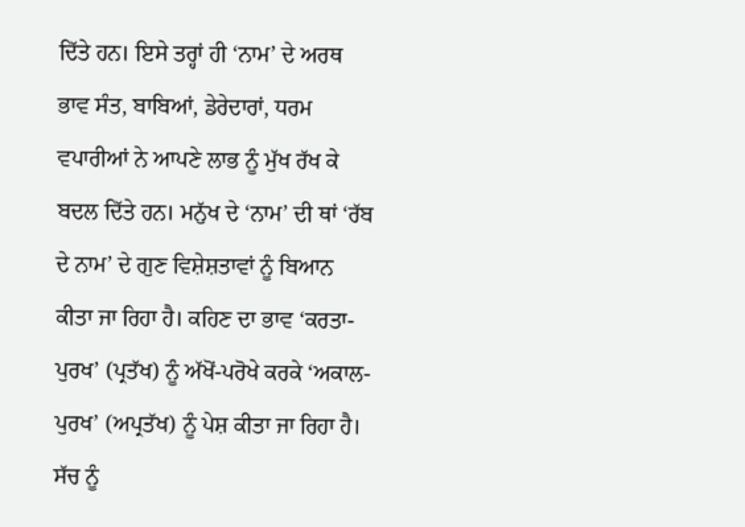ਦਿੱਤੇ ਹਨ। ਇਸੇ ਤਰ੍ਹਾਂ ਹੀ ‘ਨਾਮ’ ਦੇ ਅਰਥ ਭਾਵ ਸੰਤ, ਬਾਬਿਆਂ, ਡੇਰੇਦਾਰਾਂ, ਧਰਮ ਵਪਾਰੀਆਂ ਨੇ ਆਪਣੇ ਲਾਭ ਨੂੰ ਮੁੱਖ ਰੱਖ ਕੇ ਬਦਲ ਦਿੱਤੇ ਹਨ। ਮਨੁੱਖ ਦੇ ‘ਨਾਮ’ ਦੀ ਥਾਂ ‘ਰੱਬ ਦੇ ਨਾਮ’ ਦੇ ਗੁਣ ਵਿਸ਼ੇਸ਼ਤਾਵਾਂ ਨੂੰ ਬਿਆਨ ਕੀਤਾ ਜਾ ਰਿਹਾ ਹੈ। ਕਹਿਣ ਦਾ ਭਾਵ ‘ਕਰਤਾ-ਪੁਰਖ’ (ਪ੍ਰਤੱਖ) ਨੂੰ ਅੱਖੋਂ-ਪਰੋਖੇ ਕਰਕੇ ‘ਅਕਾਲ-ਪੁਰਖ’ (ਅਪ੍ਰਤੱਖ) ਨੂੰ ਪੇਸ਼ ਕੀਤਾ ਜਾ ਰਿਹਾ ਹੈ। ਸੱਚ ਨੂੰ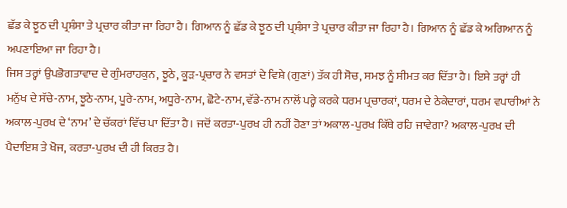ਛੱਡ ਕੇ ਝੂਠ ਦੀ ਪ੍ਰਸ਼ੰਸਾ ਤੇ ਪ੍ਰਚਾਰ ਕੀਤਾ ਜਾ ਰਿਹਾ ਹੈ। ਗਿਆਨ ਨੂੰ ਛੱਡ ਕੇ ਝੂਠ ਦੀ ਪ੍ਰਸ਼ੰਸਾ ਤੇ ਪ੍ਰਚਾਰ ਕੀਤਾ ਜਾ ਰਿਹਾ ਹੈ। ਗਿਆਨ ਨੂੰ ਛੱਡ ਕੇ ਅਗਿਆਨ ਨੂੰ ਅਪਣਾਇਆ ਜਾ ਰਿਹਾ ਹੈ।
ਜਿਸ ਤਰ੍ਹਾਂ ਉਪਭੋਗਤਾਵਾਦ ਦੇ ਗੁੰਮਰਾਹਕੁਨ, ਝੂਠੇ, ਕੂੜ-ਪ੍ਰਚਾਰ ਨੇ ਵਸਤਾਂ ਦੇ ਵਿਸ਼ੇ (ਗੁਣਾਂ) ਤੱਕ ਹੀ ਸੋਚ, ਸਮਝ ਨੂੰ ਸੀਮਤ ਕਰ ਦਿੱਤਾ ਹੈ। ਇਸੇ ਤਰ੍ਹਾਂ ਹੀ ਮਨੁੱਖ ਦੇ ਸੱਚੇ-ਨਾਮ, ਝੂਠੇ-ਨਾਮ, ਪੂਰੇ-ਨਾਮ, ਅਧੂਰੇ-ਨਾਮ, ਛੋਟੇ-ਨਾਮ, ਵੱਡੇ-ਨਾਮ ਨਾਲੋਂ ਪਰ੍ਹੇ ਕਰਕੇ ਧਰਮ ਪ੍ਰਚਾਰਕਾਂ, ਧਰਮ ਦੇ ਠੇਕੇਦਾਰਾਂ, ਧਰਮ ਵਪਾਰੀਆਂ ਨੇ ਅਕਾਲ-ਪੁਰਖ ਦੇ ‘ਨਾਮ’ ਦੇ ਚੱਕਰਾਂ ਵਿੱਚ ਪਾ ਦਿੱਤਾ ਹੈ। ਜਦੋਂ ਕਰਤਾ-ਪੁਰਖ ਹੀ ਨਹੀਂ ਹੋਣਾ ਤਾਂ ਅਕਾਲ-ਪੁਰਖ ਕਿੱਥੇ ਰਹਿ ਜਾਵੇਗਾ? ਅਕਾਲ-ਪੁਰਖ ਦੀ ਪੈਦਾਇਸ਼ ਤੇ ਖੋਜ, ਕਰਤਾ-ਪੁਰਖ ਦੀ ਹੀ ਕਿਰਤ ਹੈ।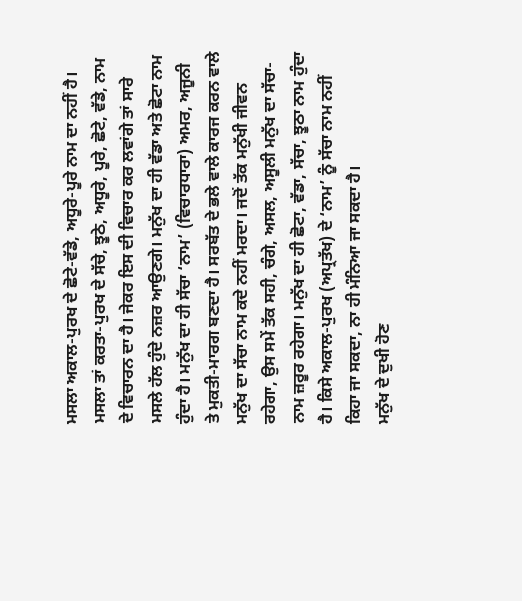ਮਸਲਾ ਅਕਾਲ-ਪੁਰਖ ਦੇ ਛੋਟੇ-ਵੱਡੇ, ਅਧੂਰੇ-ਪੂਰੇ ਨਾਮ ਦਾ ਨਹੀਂ ਹੈ। ਮਸਲਾ ਤਾਂ ਕਰਤਾ-ਪੁਰਖ ਦੇ ਸੱਚੇ, ਝੂਠੇ, ਅਧੂਰੇ, ਪੂਰੇ, ਛੋਟੇ, ਵੱਡੇ, ਨਾਮ ਦੇ ਵਿਚਾਰਨ ਦਾ ਹੈ। ਜੇਕਰ ਇਸ ਦੀ ਵਿਚਾਰ ਕਰ ਲਵਾਂਗੇ ਤਾਂ ਸਾਰੇ ਮਸਲੇ ਹੱਲ ਹੁੰਦੇ ਨਜ਼ਰ ਆਉਣਗੇ। ਮਨੁੱਖ ਦਾ ਹੀ ਵੱਡਾ ਅਤੇ ਛੋਟਾ ਨਾਮ ਹੁੰਦਾ ਹੈ। ਮਨੁੱਖ ਦਾ ਹੀ ਸੱਚਾ ‘ਨਾਮ’ (ਵਿਚਾਰਧਾਰਾ) ਅਮਰ, ਅਜੂਨੀ ਤੇ ਮੁਕਤੀ-ਮਾਰਗ ਬਣਦਾ ਹੈ। ਸਰਬੱਤ ਦੇ ਭਲੇ ਵਾਲੇ ਕਾਰਜ ਕਰਨ ਵਾਲੇ ਮਨੁੱਖ ਦਾ ਸੱਚਾ ਨਾਮ ਕਦੇ ਨਹੀਂ ਮਰਦਾ। ਜਦੋਂ ਤੱਕ ਮਨੁੱਖੀ ਜੀਵਨ ਰਹੇਗਾ, ਉਸ ਸਮੇਂ ਤੱਕ ਸਹੀ, ਚੰਗੇ, ਅਸਲ, ਅਸੂਲੀ ਮਨੁੱਖ ਦਾ ਸੱਚਾ-ਨਾਮ ਜ਼ਰੂਰ ਰਹੇਗਾ। ਮਨੁੱਖ ਦਾ ਹੀ ਛੋਟਾ, ਵੱਡਾ, ਸੱਚਾ, ਝੂਠਾ ਨਾਮ ਹੁੰਦਾ ਹੈ। ਕਿਸੇ ਅਕਾਲ-ਪੁਰਖ (ਅਪ੍ਰਤੱਖ) ਦੇ ‘ਨਾਮ’ ਨੂੰ ਸੱਚਾ ਨਾਮ ਨਹੀਂ ਕਿਹਾ ਜਾ ਸਕਦਾ, ਨਾ ਹੀ ਮੰਨਿਆ ਜਾ ਸਕਦਾ ਹੈ।
ਮਨੁੱਖ ਦੇ ਦੁਖੀ ਹੋਣ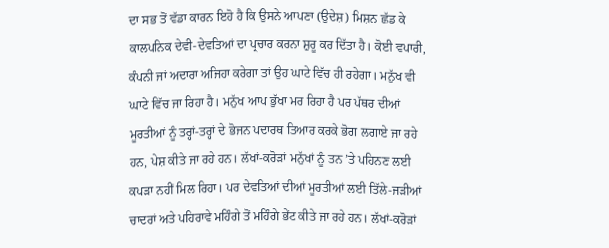ਦਾ ਸਭ ਤੋਂ ਵੱਡਾ ਕਾਰਨ ਇਹੋ ਹੈ ਕਿ ਉਸਨੇ ਆਪਣਾ (ਉਦੇਸ਼) ਮਿਸ਼ਨ ਛੱਡ ਕੇ ਕਾਲਪਨਿਕ ਦੇਵੀ-ਦੇਵਤਿਆਂ ਦਾ ਪ੍ਰਚਾਰ ਕਰਨਾ ਸ਼ੁਰੂ ਕਰ ਦਿੱਤਾ ਹੈ। ਕੋਈ ਵਪਾਰੀ, ਕੰਪਨੀ ਜਾਂ ਅਦਾਰਾ ਅਜਿਹਾ ਕਰੇਗਾ ਤਾਂ ਉਹ ਘਾਟੇ ਵਿੱਚ ਹੀ ਰਹੇਗਾ। ਮਨੁੱਖ ਵੀ ਘਾਟੇ ਵਿੱਚ ਜਾ ਰਿਹਾ ਹੈ। ਮਨੁੱਖ ਆਪ ਭੁੱਖਾ ਮਰ ਰਿਹਾ ਹੈ ਪਰ ਪੱਥਰ ਦੀਆਂ ਮੂਰਤੀਆਂ ਨੂੰ ਤਰ੍ਹਾਂ-ਤਰ੍ਹਾਂ ਦੇ ਭੋਜਨ ਪਦਾਰਥ ਤਿਆਰ ਕਰਕੇ ਭੋਗ ਲਗਾਏ ਜਾ ਰਹੇ ਹਨ, ਪੇਸ਼ ਕੀਤੇ ਜਾ ਰਹੇ ਹਨ। ਲੱਖਾਂ-ਕਰੋੜਾਂ ਮਨੁੱਖਾਂ ਨੂੰ ਤਨ ’ਤੇ ਪਹਿਨਣ ਲਈ ਕਪੜਾ ਨਹੀਂ ਮਿਲ ਰਿਹਾ। ਪਰ ਦੇਵਤਿਆਂ ਦੀਆਂ ਮੂਰਤੀਆਂ ਲਈ ਤਿੱਲੇ-ਜੜੀਆਂ ਚਾਦਰਾਂ ਅਤੇ ਪਹਿਰਾਵੇ ਮਹਿੰਗੇ ਤੋਂ ਮਹਿੰਗੇ ਭੇਂਟ ਕੀਤੇ ਜਾ ਰਹੇ ਹਨ। ਲੱਖਾਂ-ਕਰੋੜਾਂ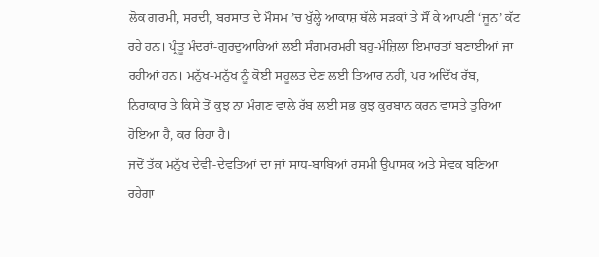ਲੋਕ ਗਰਮੀ, ਸਰਦੀ, ਬਰਸਾਤ ਦੇ ਮੌਸਮ ’ਚ ਖੁੱਲ੍ਹੇ ਆਕਾਸ਼ ਥੱਲੇ ਸੜਕਾਂ ਤੇ ਸੌਂ ਕੇ ਆਪਣੀ ‘ਜੂਨ’ ਕੱਟ ਰਹੇ ਹਨ। ਪ੍ਰੰਤੂ ਮੰਦਰਾਂ-ਗੁਰਦੁਆਰਿਆਂ ਲਈ ਸੰਗਮਰਮਰੀ ਬਹੁ-ਮੰਜ਼ਿਲਾ ਇਮਾਰਤਾਂ ਬਣਾਈਆਂ ਜਾ ਰਹੀਆਂ ਹਨ। ਮਨੁੱਖ-ਮਨੁੱਖ ਨੂੰ ਕੋਈ ਸਹੂਲਤ ਦੇਣ ਲਈ ਤਿਆਰ ਨਹੀਂ, ਪਰ ਅਦਿੱਖ ਰੱਬ, ਨਿਰਾਕਾਰ ਤੇ ਕਿਸੇ ਤੋਂ ਕੁਝ ਨਾ ਮੰਗਣ ਵਾਲੇ ਰੱਬ ਲਈ ਸਭ ਕੁਝ ਕੁਰਬਾਨ ਕਰਨ ਵਾਸਤੇ ਤੁਰਿਆ ਹੋਇਆ ਹੈ, ਕਰ ਰਿਹਾ ਹੈ।
ਜਦੋਂ ਤੱਕ ਮਨੁੱਖ ਦੇਵੀ-ਦੇਵਤਿਆਂ ਦਾ ਜਾਂ ਸਾਧ-ਬਾਬਿਆਂ ਰਸਮੀ ਉਪਾਸਕ ਅਤੇ ਸੇਵਕ ਬਣਿਆ ਰਹੇਗਾ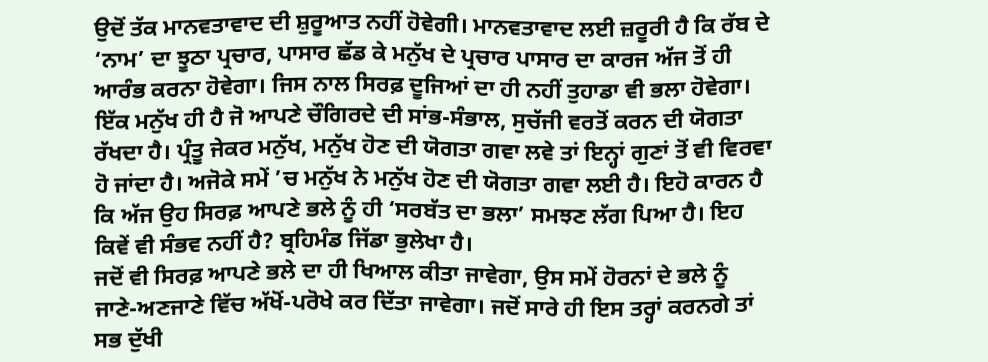ਉਦੋਂ ਤੱਕ ਮਾਨਵਤਾਵਾਦ ਦੀ ਸ਼ੁਰੂਆਤ ਨਹੀਂ ਹੋਵੇਗੀ। ਮਾਨਵਤਾਵਾਦ ਲਈ ਜ਼ਰੂਰੀ ਹੈ ਕਿ ਰੱਬ ਦੇ ‘ਨਾਮ’ ਦਾ ਝੂਠਾ ਪ੍ਰਚਾਰ, ਪਾਸਾਰ ਛੱਡ ਕੇ ਮਨੁੱਖ ਦੇ ਪ੍ਰਚਾਰ ਪਾਸਾਰ ਦਾ ਕਾਰਜ ਅੱਜ ਤੋਂ ਹੀ ਆਰੰਭ ਕਰਨਾ ਹੋਵੇਗਾ। ਜਿਸ ਨਾਲ ਸਿਰਫ਼ ਦੂਜਿਆਂ ਦਾ ਹੀ ਨਹੀਂ ਤੁਹਾਡਾ ਵੀ ਭਲਾ ਹੋਵੇਗਾ। ਇੱਕ ਮਨੁੱਖ ਹੀ ਹੈ ਜੋ ਆਪਣੇ ਚੌਗਿਰਦੇ ਦੀ ਸਾਂਭ-ਸੰਭਾਲ, ਸੁਚੱਜੀ ਵਰਤੋਂ ਕਰਨ ਦੀ ਯੋਗਤਾ ਰੱਖਦਾ ਹੈ। ਪ੍ਰੰਤੂ ਜੇਕਰ ਮਨੁੱਖ, ਮਨੁੱਖ ਹੋਣ ਦੀ ਯੋਗਤਾ ਗਵਾ ਲਵੇ ਤਾਂ ਇਨ੍ਹਾਂ ਗੁਣਾਂ ਤੋਂ ਵੀ ਵਿਰਵਾ ਹੋ ਜਾਂਦਾ ਹੈ। ਅਜੋਕੇ ਸਮੇਂ ’ਚ ਮਨੁੱਖ ਨੇ ਮਨੁੱਖ ਹੋਣ ਦੀ ਯੋਗਤਾ ਗਵਾ ਲਈ ਹੈ। ਇਹੋ ਕਾਰਨ ਹੈ ਕਿ ਅੱਜ ਉਹ ਸਿਰਫ਼ ਆਪਣੇ ਭਲੇ ਨੂੰ ਹੀ ‘ਸਰਬੱਤ ਦਾ ਭਲਾ’ ਸਮਝਣ ਲੱਗ ਪਿਆ ਹੈ। ਇਹ ਕਿਵੇਂ ਵੀ ਸੰਭਵ ਨਹੀਂ ਹੈ? ਬ੍ਰਹਿਮੰਡ ਜਿੱਡਾ ਭੁਲੇਖਾ ਹੈ।
ਜਦੋਂ ਵੀ ਸਿਰਫ਼ ਆਪਣੇ ਭਲੇ ਦਾ ਹੀ ਖਿਆਲ ਕੀਤਾ ਜਾਵੇਗਾ, ਉਸ ਸਮੇਂ ਹੋਰਨਾਂ ਦੇ ਭਲੇ ਨੂੰ ਜਾਣੇ-ਅਣਜਾਣੇ ਵਿੱਚ ਅੱਖੋਂ-ਪਰੋਖੇ ਕਰ ਦਿੱਤਾ ਜਾਵੇਗਾ। ਜਦੋਂ ਸਾਰੇ ਹੀ ਇਸ ਤਰ੍ਹਾਂ ਕਰਨਗੇ ਤਾਂ ਸਭ ਦੁੱਖੀ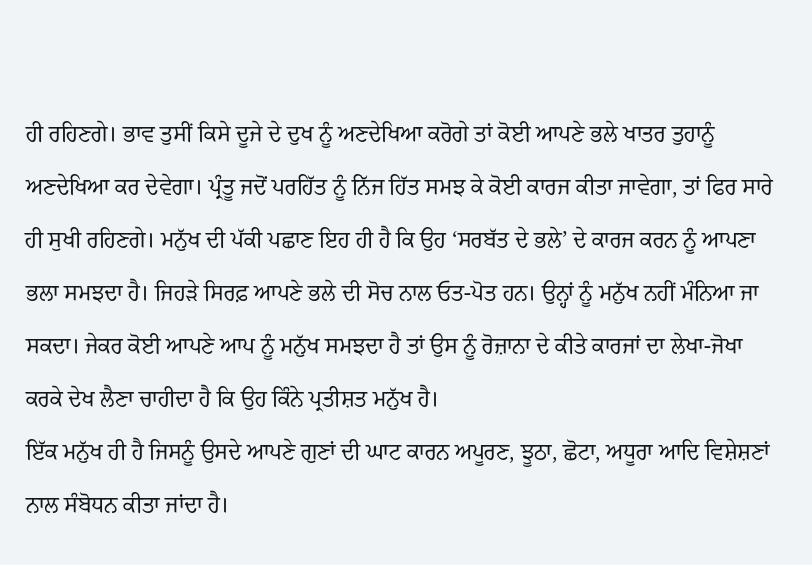ਹੀ ਰਹਿਣਗੇ। ਭਾਵ ਤੁਸੀਂ ਕਿਸੇ ਦੂਜੇ ਦੇ ਦੁਖ ਨੂੰ ਅਣਦੇਖਿਆ ਕਰੋਗੇ ਤਾਂ ਕੋਈ ਆਪਣੇ ਭਲੇ ਖਾਤਰ ਤੁਹਾਨੂੰ ਅਣਦੇਖਿਆ ਕਰ ਦੇਵੇਗਾ। ਪ੍ਰੰਤੂ ਜਦੋਂ ਪਰਹਿੱਤ ਨੂੰ ਨਿੱਜ ਹਿੱਤ ਸਮਝ ਕੇ ਕੋਈ ਕਾਰਜ ਕੀਤਾ ਜਾਵੇਗਾ, ਤਾਂ ਫਿਰ ਸਾਰੇ ਹੀ ਸੁਖੀ ਰਹਿਣਗੇ। ਮਨੁੱਖ ਦੀ ਪੱਕੀ ਪਛਾਣ ਇਹ ਹੀ ਹੈ ਕਿ ਉਹ ‘ਸਰਬੱਤ ਦੇ ਭਲੇ’ ਦੇ ਕਾਰਜ ਕਰਨ ਨੂੰ ਆਪਣਾ ਭਲਾ ਸਮਝਦਾ ਹੈ। ਜਿਹੜੇ ਸਿਰਫ਼ ਆਪਣੇ ਭਲੇ ਦੀ ਸੋਚ ਨਾਲ ਓਤ-ਪੋਤ ਹਨ। ਉਨ੍ਹਾਂ ਨੂੰ ਮਨੁੱਖ ਨਹੀਂ ਮੰਨਿਆ ਜਾ ਸਕਦਾ। ਜੇਕਰ ਕੋਈ ਆਪਣੇ ਆਪ ਨੂੰ ਮਨੁੱਖ ਸਮਝਦਾ ਹੈ ਤਾਂ ਉਸ ਨੂੰ ਰੋਜ਼ਾਨਾ ਦੇ ਕੀਤੇ ਕਾਰਜਾਂ ਦਾ ਲੇਖਾ-ਜੋਖਾ ਕਰਕੇ ਦੇਖ ਲੈਣਾ ਚਾਹੀਦਾ ਹੈ ਕਿ ਉਹ ਕਿੰਨੇ ਪ੍ਰਤੀਸ਼ਤ ਮਨੁੱਖ ਹੈ।
ਇੱਕ ਮਨੁੱਖ ਹੀ ਹੈ ਜਿਸਨੂੰ ਉਸਦੇ ਆਪਣੇ ਗੁਣਾਂ ਦੀ ਘਾਟ ਕਾਰਨ ਅਪੂਰਣ, ਝੂਠਾ, ਛੋਟਾ, ਅਧੂਰਾ ਆਦਿ ਵਿਸ਼ੇਸ਼ਣਾਂ ਨਾਲ ਸੰਬੋਧਨ ਕੀਤਾ ਜਾਂਦਾ ਹੈ।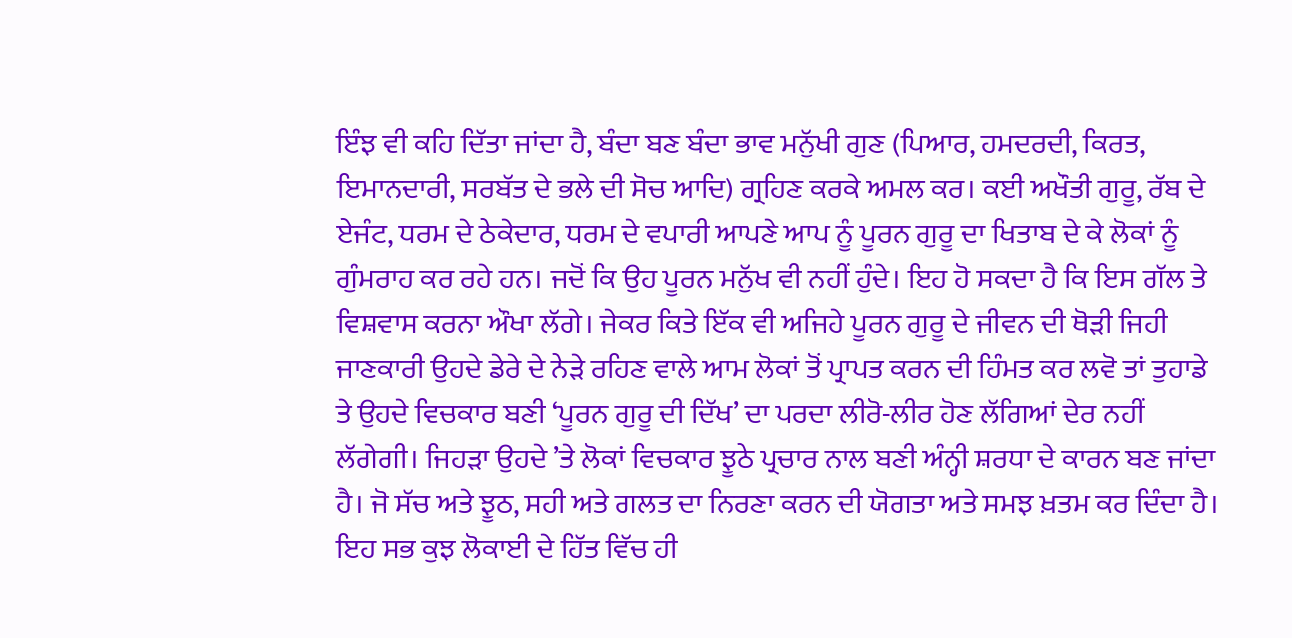ਇੰਝ ਵੀ ਕਹਿ ਦਿੱਤਾ ਜਾਂਦਾ ਹੈ, ਬੰਦਾ ਬਣ ਬੰਦਾ ਭਾਵ ਮਨੁੱਖੀ ਗੁਣ (ਪਿਆਰ, ਹਮਦਰਦੀ, ਕਿਰਤ, ਇਮਾਨਦਾਰੀ, ਸਰਬੱਤ ਦੇ ਭਲੇ ਦੀ ਸੋਚ ਆਦਿ) ਗ੍ਰਹਿਣ ਕਰਕੇ ਅਮਲ ਕਰ। ਕਈ ਅਖੌਤੀ ਗੁਰੂ, ਰੱਬ ਦੇ ਏਜੰਟ, ਧਰਮ ਦੇ ਠੇਕੇਦਾਰ, ਧਰਮ ਦੇ ਵਪਾਰੀ ਆਪਣੇ ਆਪ ਨੂੰ ਪੂਰਨ ਗੁਰੂ ਦਾ ਖਿਤਾਬ ਦੇ ਕੇ ਲੋਕਾਂ ਨੂੰ ਗੁੰਮਰਾਹ ਕਰ ਰਹੇ ਹਨ। ਜਦੋਂ ਕਿ ਉਹ ਪੂਰਨ ਮਨੁੱਖ ਵੀ ਨਹੀਂ ਹੁੰਦੇ। ਇਹ ਹੋ ਸਕਦਾ ਹੈ ਕਿ ਇਸ ਗੱਲ ਤੇ ਵਿਸ਼ਵਾਸ ਕਰਨਾ ਔਖਾ ਲੱਗੇ। ਜੇਕਰ ਕਿਤੇ ਇੱਕ ਵੀ ਅਜਿਹੇ ਪੂਰਨ ਗੁਰੂ ਦੇ ਜੀਵਨ ਦੀ ਥੋੜੀ ਜਿਹੀ ਜਾਣਕਾਰੀ ਉਹਦੇ ਡੇਰੇ ਦੇ ਨੇੜੇ ਰਹਿਣ ਵਾਲੇ ਆਮ ਲੋਕਾਂ ਤੋਂ ਪ੍ਰਾਪਤ ਕਰਨ ਦੀ ਹਿੰਮਤ ਕਰ ਲਵੋ ਤਾਂ ਤੁਹਾਡੇ ਤੇ ਉਹਦੇ ਵਿਚਕਾਰ ਬਣੀ ‘ਪੂਰਨ ਗੁਰੂ ਦੀ ਦਿੱਖ’ ਦਾ ਪਰਦਾ ਲੀਰੋ-ਲੀਰ ਹੋਣ ਲੱਗਿਆਂ ਦੇਰ ਨਹੀਂ ਲੱਗੇਗੀ। ਜਿਹੜਾ ਉਹਦੇ ’ਤੇ ਲੋਕਾਂ ਵਿਚਕਾਰ ਝੂਠੇ ਪ੍ਰਚਾਰ ਨਾਲ ਬਣੀ ਅੰਨ੍ਹੀ ਸ਼ਰਧਾ ਦੇ ਕਾਰਨ ਬਣ ਜਾਂਦਾ ਹੈ। ਜੋ ਸੱਚ ਅਤੇ ਝੂਠ, ਸਹੀ ਅਤੇ ਗਲਤ ਦਾ ਨਿਰਣਾ ਕਰਨ ਦੀ ਯੋਗਤਾ ਅਤੇ ਸਮਝ ਖ਼ਤਮ ਕਰ ਦਿੰਦਾ ਹੈ। ਇਹ ਸਭ ਕੁਝ ਲੋਕਾਈ ਦੇ ਹਿੱਤ ਵਿੱਚ ਹੀ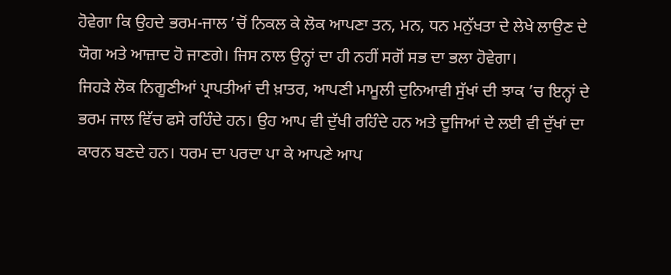ਹੋਵੇਗਾ ਕਿ ਉਹਦੇ ਭਰਮ-ਜਾਲ ’ਚੋਂ ਨਿਕਲ ਕੇ ਲੋਕ ਆਪਣਾ ਤਨ, ਮਨ, ਧਨ ਮਨੁੱਖਤਾ ਦੇ ਲੇਖੇ ਲਾਉਣ ਦੇ ਯੋਗ ਅਤੇ ਆਜ਼ਾਦ ਹੋ ਜਾਣਗੇ। ਜਿਸ ਨਾਲ ਉਨ੍ਹਾਂ ਦਾ ਹੀ ਨਹੀਂ ਸਗੋਂ ਸਭ ਦਾ ਭਲਾ ਹੋਵੇਗਾ।
ਜਿਹੜੇ ਲੋਕ ਨਿਗੂਣੀਆਂ ਪ੍ਰਾਪਤੀਆਂ ਦੀ ਖ਼ਾਤਰ, ਆਪਣੀ ਮਾਮੂਲੀ ਦੁਨਿਆਵੀ ਸੁੱਖਾਂ ਦੀ ਝਾਕ ’ਚ ਇਨ੍ਹਾਂ ਦੇ ਭਰਮ ਜਾਲ ਵਿੱਚ ਫਸੇ ਰਹਿੰਦੇ ਹਨ। ਉਹ ਆਪ ਵੀ ਦੁੱਖੀ ਰਹਿੰਦੇ ਹਨ ਅਤੇ ਦੂਜਿਆਂ ਦੇ ਲਈ ਵੀ ਦੁੱਖਾਂ ਦਾ ਕਾਰਨ ਬਣਦੇ ਹਨ। ਧਰਮ ਦਾ ਪਰਦਾ ਪਾ ਕੇ ਆਪਣੇ ਆਪ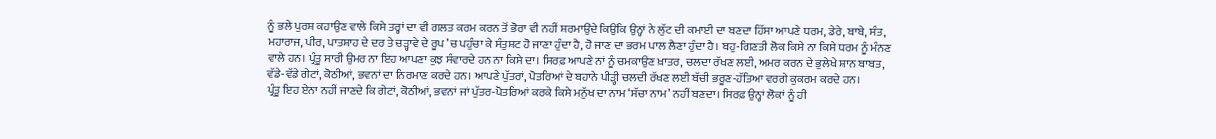ਨੂੰ ਭਲੇ ਪੁਰਸ਼ ਕਹਾਉਣ ਵਾਲੇ ਕਿਸੇ ਤਰ੍ਹਾਂ ਦਾ ਵੀ ਗਲਤ ਕਰਮ ਕਰਨ ਤੋਂ ਭੋਰਾ ਵੀ ਨਹੀਂ ਸ਼ਰਮਾਉਂਦੇ ਕਿਉਂਕਿ ਉਨ੍ਹਾਂ ਨੇ ਲੁੱਟ ਦੀ ਕਮਾਈ ਦਾ ਬਣਦਾ ਹਿੱਸਾ ਆਪਣੇ ਧਰਮ, ਡੇਰੇ, ਬਾਬੇ, ਸੰਤ, ਮਹਾਰਾਜ, ਪੀਰ, ਪਾਤਸ਼ਾਹ ਦੇ ਦਰ ਤੇ ਚੜ੍ਹਾਵੇ ਦੇ ਰੂਪ ’ਚ ਪਹੁੰਚਾ ਕੇ ਸੰਤੁਸ਼ਟ ਹੋ ਜਾਣਾ ਹੁੰਦਾ ਹੈ, ਹੋ ਜਾਣ ਦਾ ਭਰਮ ਪਾਲ ਲੈਣਾ ਹੁੰਦਾ ਹੈ। ਬਹੁ-ਗਿਣਤੀ ਲੋਕ ਕਿਸੇ ਨਾ ਕਿਸੇ ਧਰਮ ਨੂੰ ਮੰਨਣ ਵਾਲੇ ਹਨ। ਪ੍ਰੰਤੂ ਸਾਰੀ ਉਮਰ ਨਾ ਇਹ ਆਪਣਾ ਕੁਝ ਸੰਵਾਰਦੇ ਹਨ ਨਾ ਕਿਸੇ ਦਾ। ਸਿਰਫ਼ ਆਪਣੇ ਨਾਂ ਨੂੰ ਚਮਕਾਉਣ ਖ਼ਾਤਰ, ਚਲਦਾ ਰੱਖਣ ਲਈ, ਅਮਰ ਕਰਨ ਦੇ ਭੁਲੇਖੇ ਸ਼ਾਨ ਬਾਬਤ, ਵੱਡੇ-ਵੱਡੇ ਗੇਟਾਂ, ਕੋਠੀਆਂ, ਭਵਨਾਂ ਦਾ ਨਿਰਮਾਣ ਕਰਦੇ ਹਨ। ਆਪਣੇ ਪੁੱਤਰਾਂ, ਪੋਤਰਿਆਂ ਦੇ ਬਹਾਨੇ ਪੀੜ੍ਹੀ ਚਲਦੀ ਰੱਖਣ ਲਈ ਬੱਚੀ ਭਰੂਣ-ਹੱਤਿਆ ਵਰਗੇ ਕੁਕਰਮ ਕਰਦੇ ਹਨ।
ਪ੍ਰੰਤੂ ਇਹ ਏਨਾ ਨਹੀਂ ਜਾਣਦੇ ਕਿ ਗੇਟਾਂ, ਕੋਠੀਆਂ, ਭਵਨਾਂ ਜਾਂ ਪੁੱਤਰ-ਪੋਤਰਿਆਂ ਕਰਕੇ ਕਿਸੇ ਮਨੁੱਖ ਦਾ ਨਾਮ ‘ਸੱਚਾ ਨਾਮ’ ਨਹੀਂ ਬਣਦਾ। ਸਿਰਫ਼ ਉਨ੍ਹਾਂ ਲੋਕਾਂ ਨੂੰ ਹੀ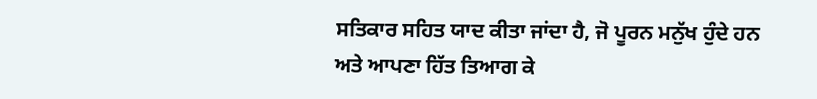ਸਤਿਕਾਰ ਸਹਿਤ ਯਾਦ ਕੀਤਾ ਜਾਂਦਾ ਹੈ, ਜੋ ਪੂਰਨ ਮਨੁੱਖ ਹੁੰਦੇ ਹਨ ਅਤੇ ਆਪਣਾ ਹਿੱਤ ਤਿਆਗ ਕੇ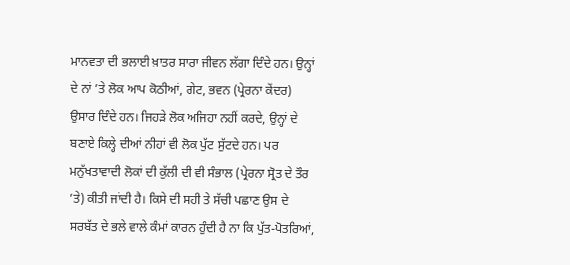ਮਾਨਵਤਾ ਦੀ ਭਲਾਈ ਖ਼ਾਤਰ ਸਾਰਾ ਜੀਵਨ ਲੱਗਾ ਦਿੰਦੇ ਹਨ। ਉਨ੍ਹਾਂ ਦੇ ਨਾਂ ’ਤੇ ਲੋਕ ਆਪ ਕੋਠੀਆਂ, ਗੇਟ, ਭਵਨ (ਪ੍ਰੇਰਨਾ ਕੇਂਦਰ) ਉਸਾਰ ਦਿੰਦੇ ਹਨ। ਜਿਹੜੇ ਲੋਕ ਅਜਿਹਾ ਨਹੀਂ ਕਰਦੇ, ਉਨ੍ਹਾਂ ਦੇ ਬਣਾਏ ਕਿਲ੍ਹੇ ਦੀਆਂ ਨੀਹਾਂ ਵੀ ਲੋਕ ਪੁੱਟ ਸੁੱਟਦੇ ਹਨ। ਪਰ ਮਨੁੱਖਤਾਵਾਦੀ ਲੋਕਾਂ ਦੀ ਕੁੱਲੀ ਦੀ ਵੀ ਸੰਭਾਲ (ਪ੍ਰੇਰਨਾ ਸ੍ਰੋਤ ਦੇ ਤੌਰ ’ਤੇ) ਕੀਤੀ ਜਾਂਦੀ ਹੈ। ਕਿਸੇ ਦੀ ਸਹੀ ਤੇ ਸੱਚੀ ਪਛਾਣ ਉਸ ਦੇ ਸਰਬੱਤ ਦੇ ਭਲੇ ਵਾਲੇ ਕੰਮਾਂ ਕਾਰਨ ਹੁੰਦੀ ਹੈ ਨਾ ਕਿ ਪੁੱਤ-ਪੋਤਰਿਆਂ,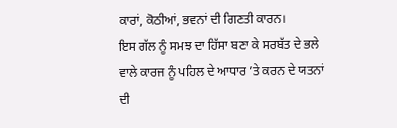ਕਾਰਾਂ, ਕੋਠੀਆਂ, ਭਵਨਾਂ ਦੀ ਗਿਣਤੀ ਕਾਰਨ।
ਇਸ ਗੱਲ ਨੂੰ ਸਮਝ ਦਾ ਹਿੱਸਾ ਬਣਾ ਕੇ ਸਰਬੱਤ ਦੇ ਭਲੇ ਵਾਲੇ ਕਾਰਜ ਨੂੰ ਪਹਿਲ ਦੇ ਆਧਾਰ ’ਤੇ ਕਰਨ ਦੇ ਯਤਨਾਂ ਦੀ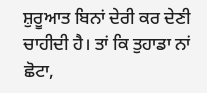ਸ਼ੁਰੂਆਤ ਬਿਨਾਂ ਦੇਰੀ ਕਰ ਦੇਣੀ ਚਾਹੀਦੀ ਹੈ। ਤਾਂ ਕਿ ਤੁਹਾਡਾ ਨਾਂ ਛੋਟਾ,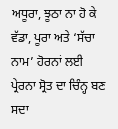ਅਧੂਰਾ, ਝੂਠਾ ਨਾ ਹੋ ਕੇ ਵੱਡਾ, ਪੂਰਾ ਅਤੇ ‘ਸੱਚਾ ਨਾਮ’ ਹੋਰਨਾਂ ਲਈ ਪ੍ਰੇਰਨਾ ਸ੍ਰੋਤ ਦਾ ਚਿੰਨ੍ਹ ਬਣ ਸਦਾ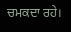ਚਮਕਦਾ ਰਹੇ।